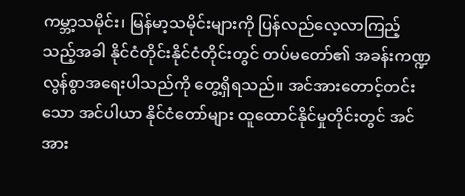ကမ္ဘာ့သမိုင်း၊ မြန်မာ့သမိုင်းများကို ပြန်လည်လေ့လာကြည့်သည့်အခါ နိုင်ငံတိုင်းနိုင်ငံတိုင်းတွင် တပ်မတော်၏ အခန်းကဏ္ဍ လွန်စွာအရေးပါသည်ကို တွေ့ရှိရသည်။ အင်အားတောင့်တင်းသော အင်ပါယာ နိုင်ငံတော်များ ထူထောင်နိုင်မှုတိုင်းတွင် အင်အား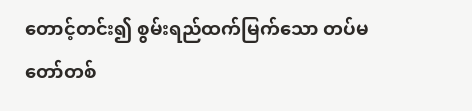တောင့်တင်း၍ စွမ်းရည်ထက်မြက်သော တပ်မတော်တစ်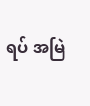ရပ် အမြဲ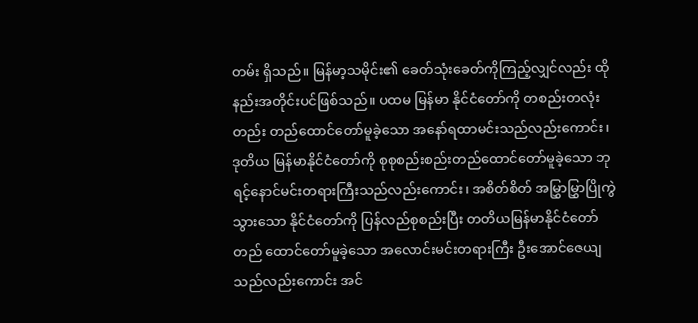တမ်း ရှိသည်။ မြန်မာ့သမိုင်း၏ ခေတ်သုံးခေတ်ကိုကြည့်လျှင်လည်း ထိုနည်းအတိုင်းပင်ဖြစ်သည်။ ပထမ မြန်မာ နိုင်ငံတော်ကို တစည်းတလုံးတည်း တည်ထောင်တော်မူခဲ့သော အနော်ရထာမင်းသည်လည်းကောင်း၊ ဒုတိယ မြန်မာနိုင်ငံတော်ကို စုစုစည်းစည်းတည်ထောင်တော်မူခဲ့သော ဘုရင့်နောင်မင်းတရားကြီးသည်လည်းကောင်း၊ အစိတ်စိတ် အမြွှာမြွှာပြိုကွဲသွားသော နိုင်ငံတော်ကို ပြန်လည်စုစည်းပြီး တတိယမြန်မာနိုင်ငံတော် တည် ထောင်တော်မူခဲ့သော အလောင်းမင်းတရားကြီး ဦးအောင်ဇေယျသည်လည်းကောင်း အင်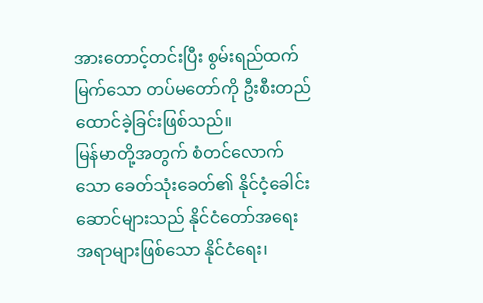အားတောင့်တင်းပြီး စွမ်းရည်ထက်မြက်သော တပ်မတော်ကို ဦးစီးတည်ထောင်ခဲ့ခြင်းဖြစ်သည်။
မြန်မာတို့အတွက် စံတင်လောက်သော ခေတ်သုံးခေတ်၏ နိုင်ငံ့ခေါင်းဆောင်များသည် နိုင်ငံတော်အရေး အရာများဖြစ်သော နိုင်ငံရေး၊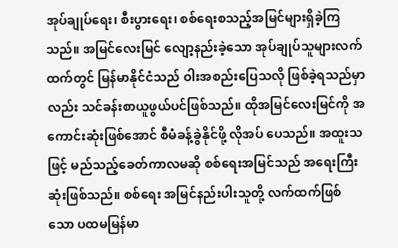အုပ်ချုပ်ရေး၊ စီးပွားရေး၊ စစ်ရေးစသည့်အမြင်များရှိခဲ့ကြသည်။ အမြင်လေးမြင် လျော့နည်းခဲ့သော အုပ်ချုပ်သူများလက်ထက်တွင် မြန်မာနိုင်ငံသည် ဝါးအစည်းပြေသလို ဖြစ်ခဲ့ရသည်မှာ လည်း သင်ခန်းစာယူဖွယ်ပင်ဖြစ်သည်။ ထိုအမြင်လေးမြင်ကို အကောင်းဆုံးဖြစ်အောင် စီမံခန့်ခွဲနိုင်ဖို့ လိုအပ် ပေသည်။ အထူးသဖြင့် မည်သည့်ခေတ်ကာလမဆို စစ်ရေးအမြင်သည် အရေးကြီးဆုံးဖြစ်သည်။ စစ်ရေး အမြင်နည်းပါးသူတို့ လက်ထက်ဖြစ်သော ပထမမြန်မာ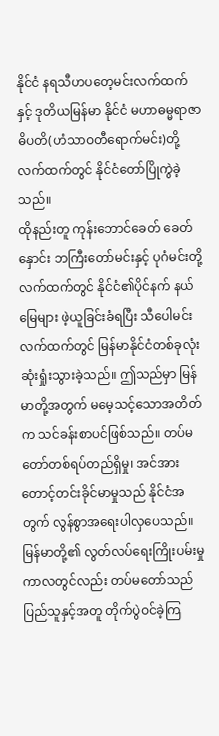နိုင်ငံ နရသီဟပတေ့မင်းလက်ထက်နှင့် ဒုတိယမြန်မာ နိုင်ငံ မဟာဓမ္မရာဇာဓိပတိ(ဟံသာဝတီရောက်မင်း)တို့လက်ထက်တွင် နိုင်ငံတော်ပြိုကွဲခဲ့သည်။
ထိုနည်းတူ ကုန်းဘောင်ခေတ် ခေတ်နှောင်း ဘကြီးတော်မင်းနှင့် ပုဂံမင်းတို့လက်ထက်တွင် နိုင်ငံ၏ပိုင်နက် နယ်မြေများ ဖဲ့ယူခြင်းခံရပြီး သီပေါမင်းလက်ထက်တွင် မြန်မာနိုင်ငံတစ်ခုလုံးဆုံးရှုံးသွားခဲ့သည်။ ဤသည်မှာ မြန်မာတို့အတွက် မမေ့သင့်သောအတိတ်က သင်ခန်းစာပင်ဖြစ်သည်။ တပ်မတော်တစ်ရပ်တည်ရှိမှု၊ အင်အား တောင့်တင်းခိုင်မာမှုသည် နိုင်ငံအတွက် လွန်စွာအရေးပါလှပေသည်။ မြန်မာတို့၏ လွတ်လပ်ရေးကြိုးပမ်းမှု ကာလတွင်လည်း တပ်မတော်သည် ပြည်သူနှင့်အတူ တိုက်ပွဲဝင်ခဲ့ကြ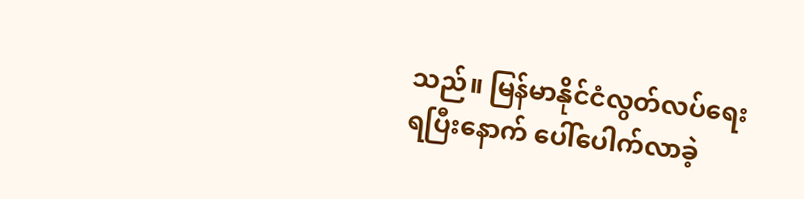သည်။ မြန်မာနိုင်ငံလွတ်လပ်ရေး ရပြီးနောက် ပေါ်ပေါက်လာခဲ့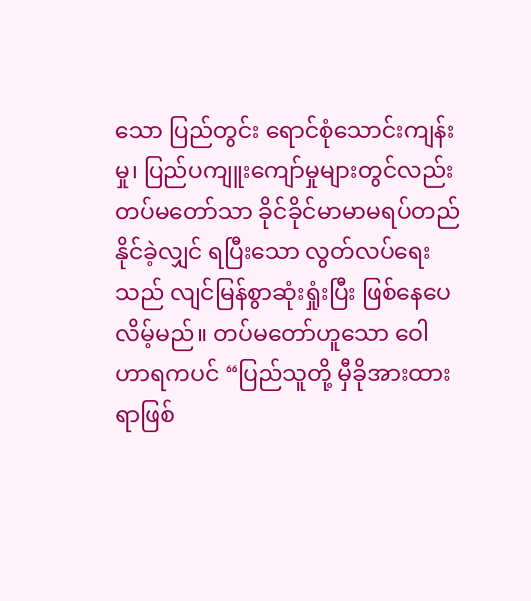သော ပြည်တွင်း ရောင်စုံသောင်းကျန်းမှု၊ ပြည်ပကျူးကျော်မှုများတွင်လည်း တပ်မတော်သာ ခိုင်ခိုင်မာမာမရပ်တည်နိုင်ခဲ့လျှင် ရပြီးသော လွတ်လပ်ရေးသည် လျင်မြန်စွာဆုံးရှုံးပြီး ဖြစ်နေပေလိမ့်မည်။ တပ်မတော်ဟူသော ဝေါဟာရကပင် “ပြည်သူတို့ မှီခိုအားထားရာဖြစ်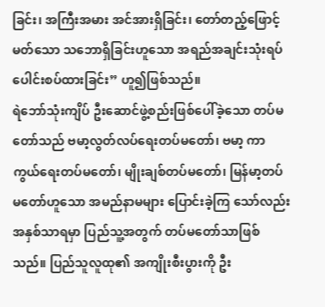ခြင်း၊ အကြီးအမား အင်အားရှိခြင်း၊ တော်တည့်ဖြောင့်မတ်သော သဘောရှိခြင်းဟူသော အရည်အချင်းသုံးရပ် ပေါင်းစပ်ထားခြင်း” ဟူ၍ဖြစ်သည်။
ရဲဘော်သုံးကျိပ် ဦးဆောင်ဖွဲ့စည်းဖြစ်ပေါ်ခဲ့သော တပ်မတော်သည် ဗမာ့လွတ်လပ်ရေးတပ်မတော်၊ ဗမာ့ ကာကွယ်ရေးတပ်မတော်၊ မျိုးချစ်တပ်မတော်၊ မြန်မာ့တပ်မတော်ဟူသော အမည်နာမများ ပြောင်းခဲ့ကြ သော်လည်း အနှစ်သာရမှာ ပြည်သူ့အတွက် တပ်မတော်သာဖြစ်သည်။ ပြည်သူလူထု၏ အကျိုးစီးပွားကို ဦး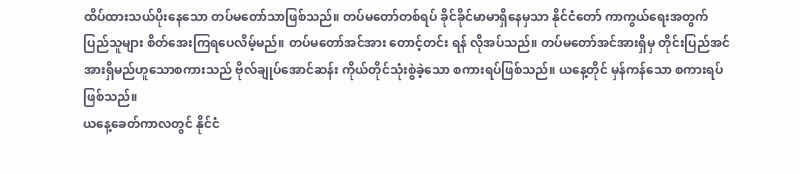ထိပ်ထားသယ်ပိုးနေသော တပ်မတော်သာဖြစ်သည်။ တပ်မတော်တစ်ရပ် ခိုင်ခိုင်မာမာရှိနေမှသာ နိုင်ငံတော် ကာကွယ်ရေးအတွက် ပြည်သူများ စိတ်အေးကြရပေလိမ့်မည်။ တပ်မတော်အင်အား တောင့်တင်း ရန် လိုအပ်သည်။ တပ်မတော်အင်အားရှိမှ တိုင်းပြည်အင်အားရှိမည်ဟူသောစကားသည် ဗိုလ်ချုပ်အောင်ဆန်း ကိုယ်တိုင်သုံးစွဲခဲ့သော စကားရပ်ဖြစ်သည်။ ယနေ့တိုင် မှန်ကန်သော စကားရပ်ဖြစ်သည်။
ယနေ့ခေတ်ကာလတွင် နိုင်ငံ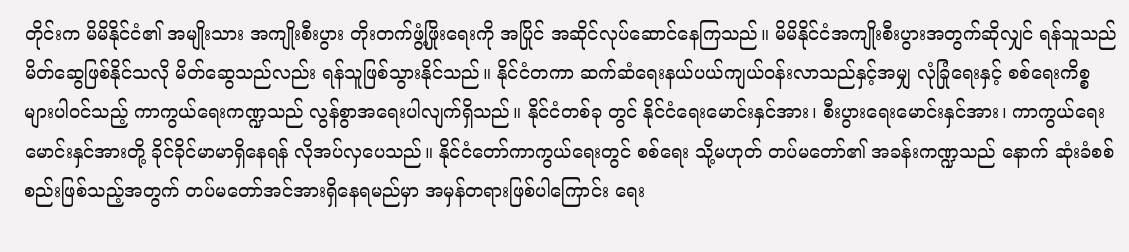တိုင်းက မိမိနိုင်ငံ၏ အမျိုးသား အကျိုးစီးပွား တိုးတက်ဖွံ့ဖြိုးရေးကို အပြိုင် အဆိုင်လုပ်ဆောင်နေကြသည်။ မိမိနိုင်ငံအကျိုးစီးပွားအတွက်ဆိုလျှင် ရန်သူသည် မိတ်ဆွေဖြစ်နိုင်သလို မိတ်ဆွေသည်လည်း ရန်သူဖြစ်သွားနိုင်သည်။ နိုင်ငံတကာ ဆက်ဆံရေးနယ်ပယ်ကျယ်ဝန်းလာသည်နှင့်အမျှ လုံခြုံရေးနှင့် စစ်ရေးကိစ္စများပါဝင်သည့် ကာကွယ်ရေးကဏ္ဍသည် လွန်စွာအရေးပါလျက်ရှိသည်။ နိုင်ငံတစ်ခု တွင် နိုင်ငံရေးမောင်းနှင်အား၊ စီးပွားရေးမောင်းနှင်အား၊ ကာကွယ်ရေးမောင်းနှင်အားတို့ ခိုင်ခိုင်မာမာရှိနေရန် လိုအပ်လှပေသည်။ နိုင်ငံတော်ကာကွယ်ရေးတွင် စစ်ရေး သို့မဟုတ် တပ်မတော်၏ အခန်းကဏ္ဍသည် နောက် ဆုံးခံစစ်စည်းဖြစ်သည့်အတွက် တပ်မတော်အင်အားရှိနေရမည်မှာ အမှန်တရားဖြစ်ပါကြောင်း ရေး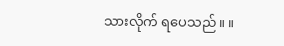သားလိုက် ရပေသည်။ ။